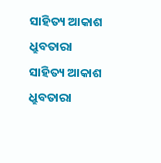ସାହିତ୍ୟ ଆକାଶ ଧ୍ରୁବତାରା
ସାହିତ୍ୟ ଆକାଶ ଧ୍ରୁବତାରା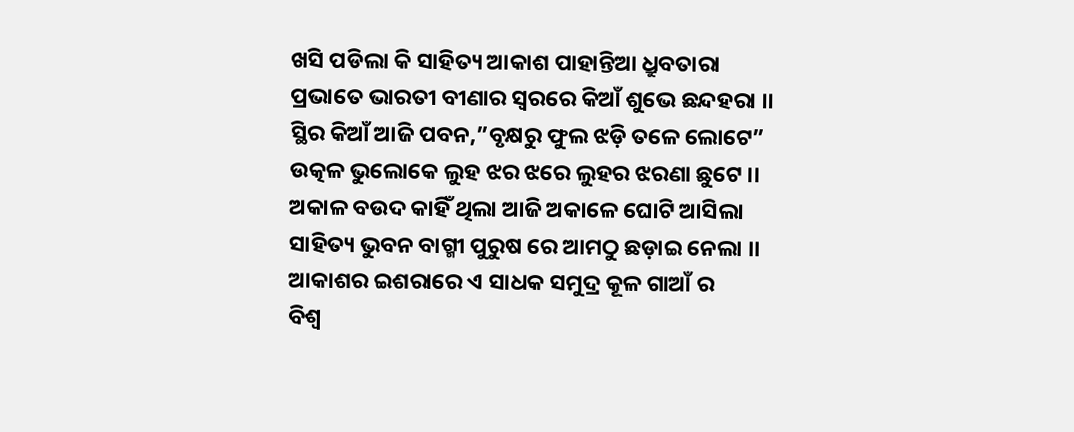ଖସି ପଡିଲା କି ସାହିତ୍ୟ ଆକାଶ ପାହାନ୍ତିଆ ଧ୍ରୁବତାରା
ପ୍ରଭାତେ ଭାରତୀ ବୀଣାର ସ୍ଵରରେ କିଆଁ ଶୁଭେ ଛନ୍ଦହରା ।।
ସ୍ଥିର କିଆଁ ଆଜି ପବନ,”ବୃକ୍ଷରୁ ଫୁଲ ଝଡ଼ି ତଳେ ଲୋଟେ”
ଉତ୍କଳ ଭୁଲୋକେ ଲୁହ ଝର ଝରେ ଲୁହର ଝରଣା ଛୁଟେ ।।
ଅକାଳ ବଉଦ କାହିଁ ଥିଲା ଆଜି ଅକାଳେ ଘୋଟି ଆସିଲା
ସାହିତ୍ୟ ଭୁବନ ବାଗ୍ମୀ ପୁରୁଷ ରେ ଆମଠୁ ଛଡ଼ାଇ ନେଲା ।।
ଆକାଶର ଇଶରାରେ ଏ ସାଧକ ସମୁଦ୍ର କୂଳ ଗାଆଁ ର
ବିଶ୍ଵ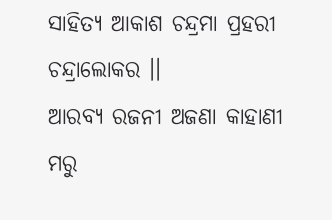ସାହିତ୍ୟ ଆକାଶ ଚନ୍ଦ୍ରମା ପ୍ରହରୀ ଚନ୍ଦ୍ରାଲୋକର ।।
ଆରବ୍ୟ ରଜନୀ ଅଜଣା କାହାଣୀ ମରୁ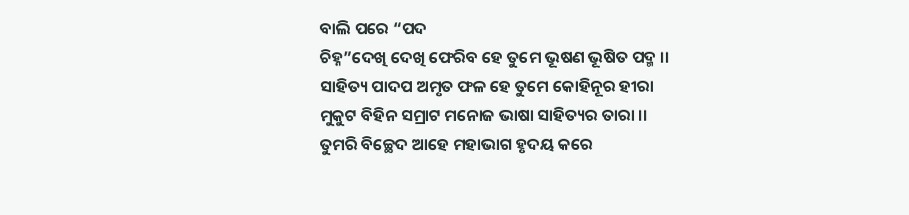ବାଲି ପରେ “ପଦ
ଚିହ୍ନ”ଦେଖି ଦେଖି ଫେରିବ ହେ ତୁମେ ଭୂଷଣ ଭୂଷିତ ପଦ୍ମ ।।
ସାହିତ୍ୟ ପାଦପ ଅମୃତ ଫଳ ହେ ତୁମେ କୋହିନୂର ହୀରା
ମୁକୁଟ ବିହିନ ସମ୍ରାଟ ମନୋଜ ଭାଷା ସାହିତ୍ୟର ତାରା ।।
ତୁମରି ବିଚ୍ଛେଦ ଆହେ ମହାଭାଗ ହୃଦୟ କରେ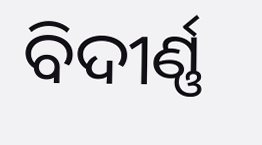ବିଦୀର୍ଣ୍ଣ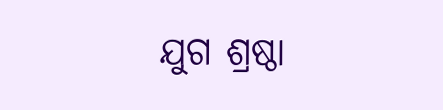ଯୁଗ ଶ୍ରଷ୍ଠା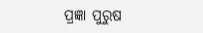ପ୍ରଜ୍ଞା ପୁରୁଷ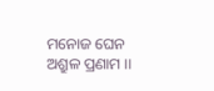ମନୋଜ ଘେନ ଅଶ୍ରୁଳ ପ୍ରଣାମ ।।